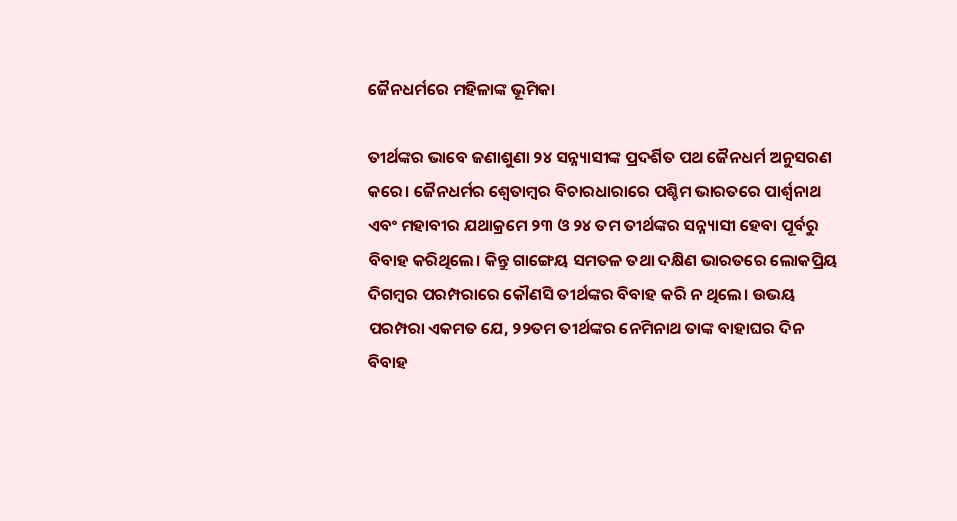ଜୈନଧର୍ମରେ ମହିଳାଙ୍କ ଭୂମିକା

ତୀର୍ଥଙ୍କର ଭାବେ ଜଣାଶୁଣା ୨୪ ସନ୍ନ୍ୟାସୀଙ୍କ ପ୍ରଦର୍ଶିତ ପଥ ଜୈନଧର୍ମ ଅନୁସରଣ କରେ। ଜୈନଧର୍ମର ଶ୍ୱେତାମ୍ବର ବିଚାରଧାରାରେ ପଶ୍ଚିମ ଭାରତରେ ପାର୍ଶ୍ୱନାଥ ଏବଂ ମହାବୀର ଯଥାକ୍ରମେ ୨୩ ଓ ୨୪ ତମ ତୀର୍ଥଙ୍କର ସନ୍ନ୍ୟାସୀ ହେବା ପୂର୍ବରୁ ବିବାହ କରିଥିଲେ। କିନ୍ତୁ ଗାଙ୍ଗେୟ ସମତଳ ତଥା ଦକ୍ଷିଣ ଭାରତରେ ଲୋକପ୍ରିୟ ଦିଗମ୍ବର ପରମ୍ପରାରେ କୌଣସି ତୀର୍ଥଙ୍କର ବିବାହ କରି ନ ଥିଲେ। ଉଭୟ ପରମ୍ପରା ଏକମତ ଯେ, ୨୨ତମ ତୀର୍ଥଙ୍କର ନେମିନାଥ ତାଙ୍କ ବାହାଘର ଦିନ ବିବାହ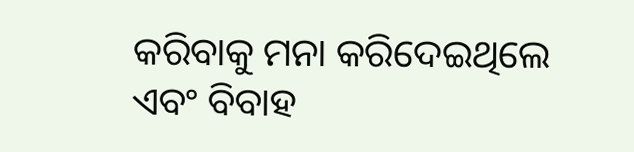କରିବାକୁ ମନା କରିଦେଇଥିଲେ ଏବଂ ବିବାହ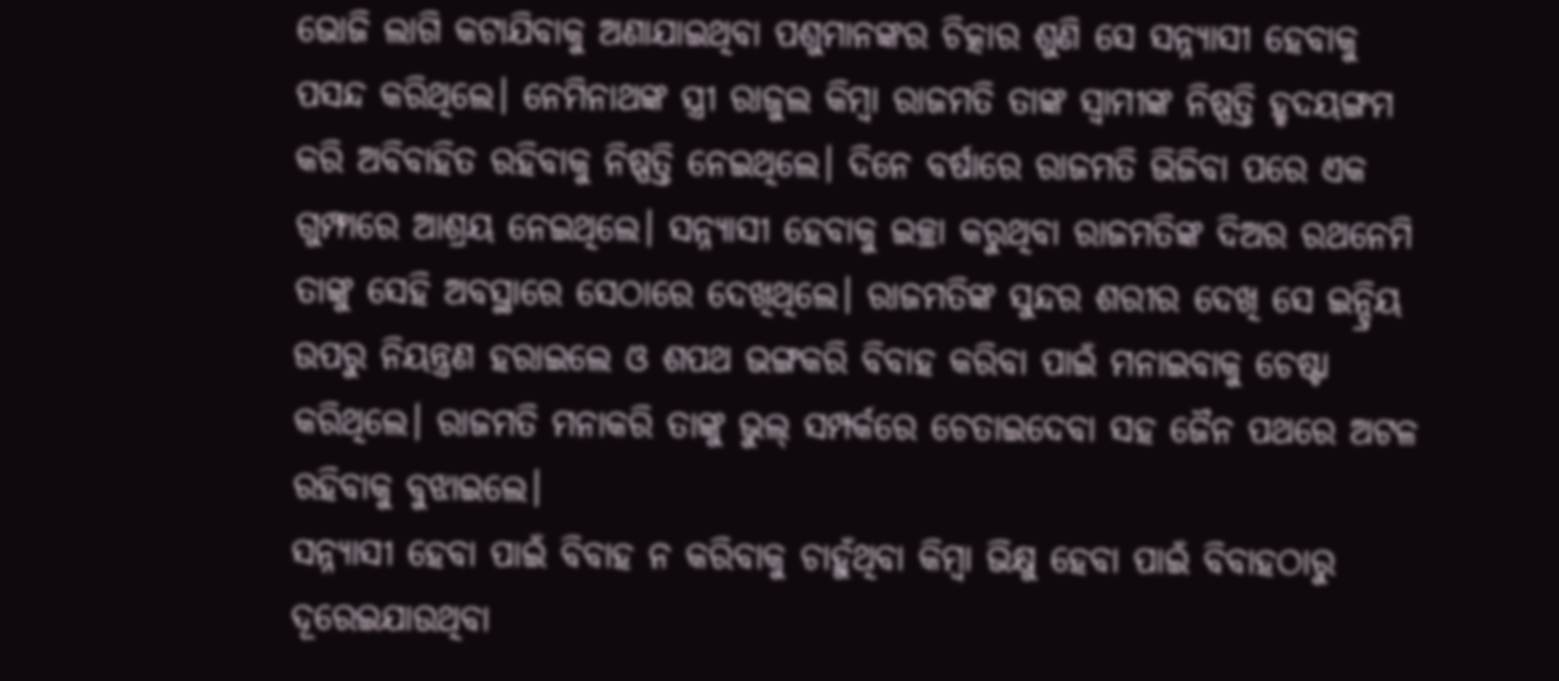ଭୋଜି ଲାଗି କଟାଯିବାକୁ ଅଣାଯାଇଥିବା ପଶୁମାନଙ୍କର ଚିତ୍କାର ଶୁଣି ସେ ସନ୍ନ୍ୟାସୀ ହେବାକୁ ପସନ୍ଦ କରିଥିଲେ। ନେମିନାଥଙ୍କ ସ୍ତ୍ରୀ ରାଜୁଲ କିମ୍ବା ରାଜମତି ତାଙ୍କ ସ୍ବାମୀଙ୍କ ନିଷ୍ପତ୍ତି ହୃଦୟଙ୍ଗମ କରି ଅବିବାହିତ ରହିବାକୁ ନିଷ୍ପତ୍ତି ନେଇଥିଲେ। ଦିନେ ବର୍ଷାରେ ରାଜମତି ଭିଜିବା ପରେ ଏକ ଗୁମ୍ଫାରେ ଆଶ୍ରୟ ନେଇଥିଲେ। ସନ୍ନ୍ୟାସୀ ହେବାକୁ ଇଚ୍ଛା କରୁଥିବା ରାଜମତିଙ୍କ ଦିଅର ରଥନେମି ତାଙ୍କୁ ସେହି ଅବସ୍ଥାରେ ସେଠାରେ ଦେଖିଥିଲେ। ରାଜମତିଙ୍କ ସୁନ୍ଦର ଶରୀର ଦେଖି ସେ ଇନ୍ଦ୍ରିୟ ଉପରୁ ନିୟନ୍ତ୍ରଣ ହରାଇଲେ ଓ ଶପଥ ଭଙ୍ଗକରି ବିବାହ କରିବା ପାଇଁ ମନାଇବାକୁ ଚେଷ୍ଟା କରିଥିଲେ। ରାଜମତି ମନାକରି ତାଙ୍କୁ ଭୁଲ୍‌ ସମ୍ପର୍କରେ ଚେତାଇଦେବା ସହ ଜୈନ ପଥରେ ଅଟଳ ରହିବାକୁ ବୁଝାଇଲେ।
ସନ୍ନ୍ୟାସୀ ହେବା ପାଇଁ ବିବାହ ନ କରିବାକୁ ଚାହୁଁଥିବା କିମ୍ବା ଭିକ୍ଷୁ ହେବା ପାଇଁ ବିବାହଠାରୁ ଦୂରେଇଯାଉଥିବା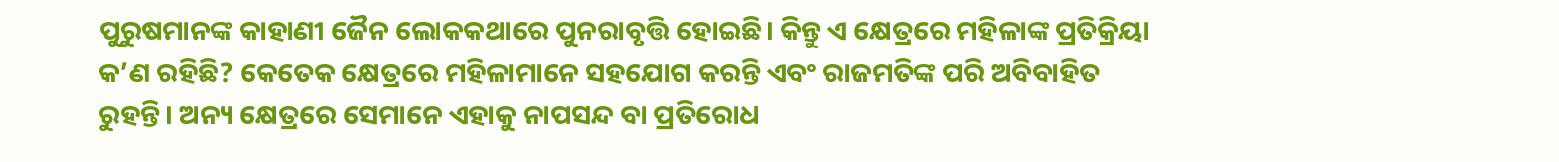ପୁରୁଷମାନଙ୍କ କାହାଣୀ ଜୈନ ଲୋକକଥାରେ ପୁନରାବୃତ୍ତି ହୋଇଛି। କିନ୍ତୁ ଏ କ୍ଷେତ୍ରରେ ମହିଳାଙ୍କ ପ୍ରତିକ୍ରିୟା କ’ଣ ରହିଛି? କେତେକ କ୍ଷେତ୍ରରେ ମହିଳାମାନେ ସହଯୋଗ କରନ୍ତି ଏବଂ ରାଜମତିଙ୍କ ପରି ଅବିବାହିତ ରୁହନ୍ତି। ଅନ୍ୟ କ୍ଷେତ୍ରରେ ସେମାନେ ଏହାକୁ ନାପସନ୍ଦ ବା ପ୍ରତିରୋଧ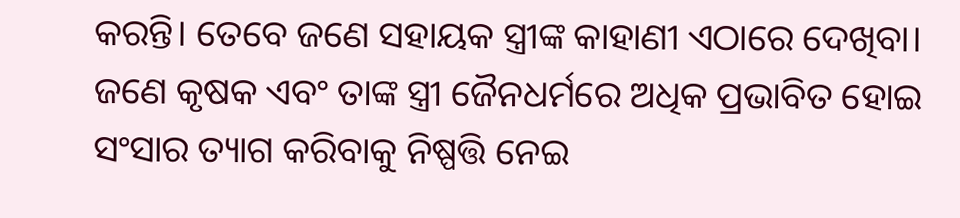କରନ୍ତି। ତେବେ ଜଣେ ସହାୟକ ସ୍ତ୍ରୀଙ୍କ କାହାଣୀ ଏଠାରେ ଦେଖିବା। ଜଣେ କୃଷକ ଏବଂ ତାଙ୍କ ସ୍ତ୍ରୀ ଜୈନଧର୍ମରେ ଅଧିକ ପ୍ରଭାବିତ ହୋଇ ସଂସାର ତ୍ୟାଗ କରିବାକୁ ନିଷ୍ପତ୍ତି ନେଇ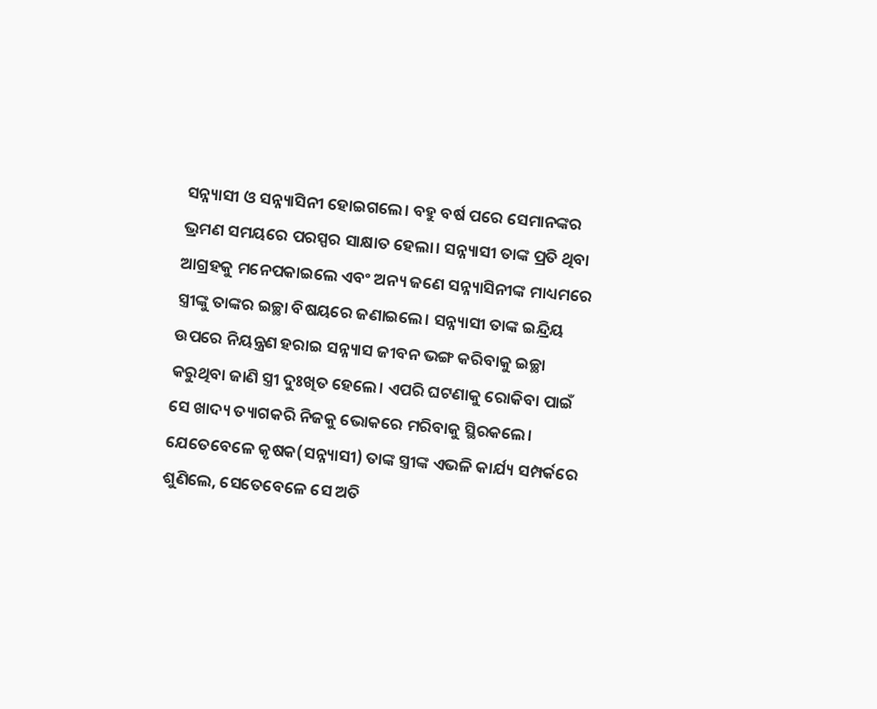ସନ୍ନ୍ୟାସୀ ଓ ସନ୍ନ୍ୟାସିନୀ ହୋଇଗଲେ। ବହୁ ବର୍ଷ ପରେ ସେମାନଙ୍କର ଭ୍ରମଣ ସମୟରେ ପରସ୍ପର ସାକ୍ଷାତ ହେଲା। ସନ୍ନ୍ୟାସୀ ତାଙ୍କ ପ୍ରତି ଥିବା ଆଗ୍ରହକୁ ମନେପକାଇଲେ ଏବଂ ଅନ୍ୟ ଜଣେ ସନ୍ନ୍ୟାସିନୀଙ୍କ ମାଧ୍ୟମରେ ସ୍ତ୍ରୀଙ୍କୁ ତାଙ୍କର ଇଚ୍ଛା ବିଷୟରେ ଜଣାଇଲେ। ସନ୍ନ୍ୟାସୀ ତାଙ୍କ ଇନ୍ଦ୍ରିୟ ଉପରେ ନିୟନ୍ତ୍ରଣ ହରାଇ ସନ୍ନ୍ୟାସ ଜୀବନ ଭଙ୍ଗ କରିବାକୁ ଇଚ୍ଛା କରୁଥିବା ଜାଣି ସ୍ତ୍ରୀ ଦୁଃଖିତ ହେଲେ। ଏପରି ଘଟଣାକୁ ରୋକିବା ପାଇଁ ସେ ଖାଦ୍ୟ ତ୍ୟାଗକରି ନିଜକୁ ଭୋକରେ ମରିବାକୁ ସ୍ଥିରକଲେ। ଯେତେବେଳେ କୃଷକ(ସନ୍ନ୍ୟାସୀ) ତାଙ୍କ ସ୍ତ୍ରୀଙ୍କ ଏଭଳି କାର୍ଯ୍ୟ ସମ୍ପର୍କରେ ଶୁଣିଲେ, ସେତେବେଳେ ସେ ଅତି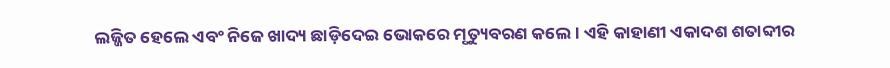ଲଜ୍ଜିତ ହେଲେ ଏବଂ ନିଜେ ଖାଦ୍ୟ ଛାଡ଼ିଦେଇ ଭୋକରେ ମୃତ୍ୟୁବରଣ କଲେ। ଏହି କାହାଣୀ ଏକାଦଶ ଶତାବ୍ଦୀର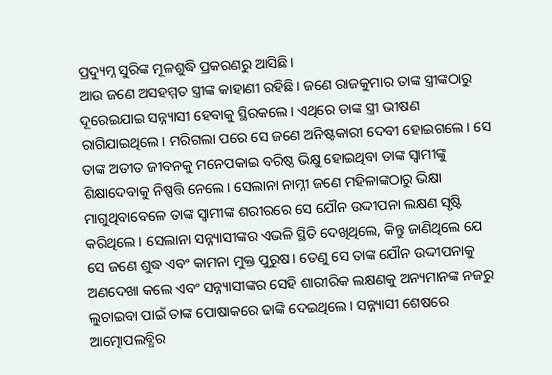ପ୍ରଦ୍ୟୁମ୍ନ ସୁରିଙ୍କ ମୂଳଶୁଦ୍ଧି ପ୍ରକରଣରୁ ଆସିଛି।
ଆଉ ଜଣେ ଅସହମ୍ମତ ସ୍ତ୍ରୀଙ୍କ କାହାଣୀ ରହିଛି। ଜଣେ ରାଜକୁମାର ତାଙ୍କ ସ୍ତ୍ରୀଙ୍କଠାରୁ ଦୂରେଇଯାଇ ସନ୍ନ୍ୟାସୀ ହେବାକୁ ସ୍ଥିରକଲେ। ଏଥିରେ ତାଙ୍କ ସ୍ତ୍ରୀ ଭୀଷଣ ରାଗିଯାଇଥିଲେ। ମରିଗଲା ପରେ ସେ ଜଣେ ଅନିଷ୍ଟକାରୀ ଦେବୀ ହୋଇଗଲେ। ସେ ତାଙ୍କ ଅତୀତ ଜୀବନକୁ ମନେପକାଇ ବରିଷ୍ଠ ଭିକ୍ଷୁ ହୋଇଥିବା ତାଙ୍କ ସ୍ବାମୀଙ୍କୁ ଶିକ୍ଷାଦେବାକୁ ନିଷ୍ପତ୍ତି ନେଲେ। ସେଲାନା ନାମ୍ନୀ ଜଣେ ମହିଳାଙ୍କଠାରୁ ଭିକ୍ଷା ମାଗୁଥିବାବେଳେ ତାଙ୍କ ସ୍ବାମୀଙ୍କ ଶରୀରରେ ସେ ଯୌନ ଉଦ୍ଦୀପନା ଲକ୍ଷଣ ସୃଷ୍ଟି କରିଥିଲେ। ସେଲାନା ସନ୍ନ୍ୟାସୀଙ୍କର ଏଭଳି ସ୍ଥିତି ଦେଖିଥିଲେ, କିନ୍ତୁ ଜାଣିଥିଲେ ଯେ ସେ ଜଣେ ଶୁଦ୍ଧ ଏବଂ କାମନା ମୁକ୍ତ ପୁରୁଷ। ତେଣୁ ସେ ତାଙ୍କ ଯୌନ ଉଦ୍ଦୀପନାକୁ ଅଣଦେଖା କଲେ ଏବଂ ସନ୍ନ୍ୟାସୀଙ୍କର ସେହି ଶାରୀରିକ ଲକ୍ଷଣକୁ ଅନ୍ୟମାନଙ୍କ ନଜରୁ ଲୁଚାଇବା ପାଇଁ ତାଙ୍କ ପୋଷାକରେ ଢାଙ୍କି ଦେଇଥିଲେ। ସନ୍ନ୍ୟାସୀ ଶେଷରେ ଆତ୍ମୋପଲବ୍ଧିର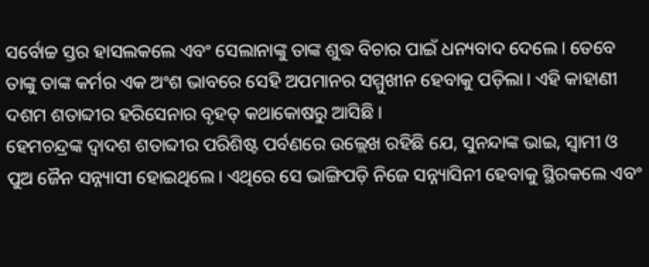ସର୍ବୋଚ୍ଚ ସ୍ତର ହାସଲକଲେ ଏବଂ ସେଲାନାଙ୍କୁ ତାଙ୍କ ଶୁଦ୍ଧ ବିଚାର ପାଇଁ ଧନ୍ୟବାଦ ଦେଲେ। ତେବେ ତାଙ୍କୁ ତାଙ୍କ କର୍ମର ଏକ ଅଂଶ ଭାବରେ ସେହି ଅପମାନର ସମ୍ମୁଖୀନ ହେବାକୁ ପଡ଼ିଲା। ଏହି କାହାଣୀ ଦଶମ ଶତାବ୍ଦୀର ହରିସେନାର ବୃହତ୍‌ କଥାକୋଷରୁ ଆସିଛି।
ହେମଚନ୍ଦ୍ରଙ୍କ ଦ୍ୱାଦଶ ଶତାବ୍ଦୀର ପରିଶିଷ୍ଟ ପର୍ବଣରେ ଉଲ୍ଲେଖ ରହିଛି ଯେ, ସୁନନ୍ଦାଙ୍କ ଭାଇ, ସ୍ବାମୀ ଓ ପୁଅ ଜୈନ ସନ୍ନ୍ୟାସୀ ହୋଇଥିଲେ। ଏଥିରେ ସେ ଭାଙ୍ଗିପଡ଼ି ନିଜେ ସନ୍ନ୍ୟାସିନୀ ହେବାକୁ ସ୍ଥିରକଲେ ଏବଂ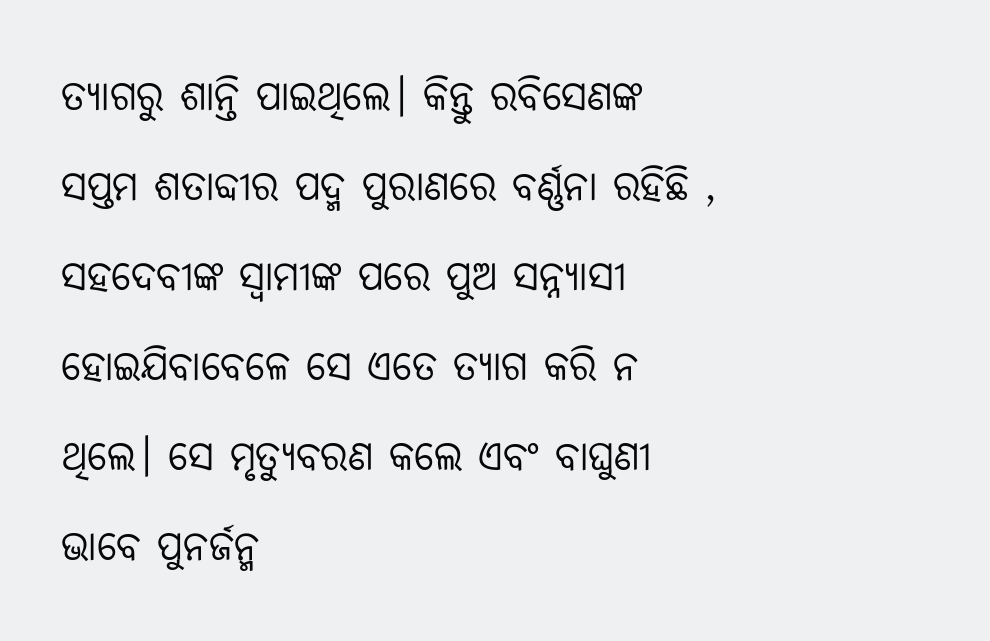ତ୍ୟାଗରୁ ଶାନ୍ତି ପାଇଥିଲେ। କିନ୍ତୁ ରବିସେଣଙ୍କ ସପ୍ତମ ଶତାବ୍ଦୀର ପଦ୍ମ ପୁରାଣରେ ବର୍ଣ୍ଣନା ରହିଛି , ସହଦେବୀଙ୍କ ସ୍ବାମୀଙ୍କ ପରେ ପୁଅ ସନ୍ନ୍ୟାସୀ ହୋଇଯିବାବେଳେ ସେ ଏତେ ତ୍ୟାଗ କରି ନ ଥିଲେ। ସେ ମୃତ୍ୟୁବରଣ କଲେ ଏବଂ ବାଘୁଣୀ ଭାବେ ପୁନର୍ଜନ୍ମ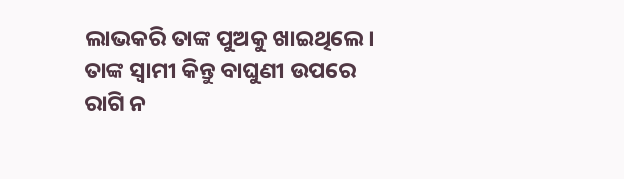ଲାଭକରି ତାଙ୍କ ପୁଅକୁ ଖାଇଥିଲେ। ତାଙ୍କ ସ୍ବାମୀ କିନ୍ତୁ ବାଘୁଣୀ ଉପରେ ରାଗି ନ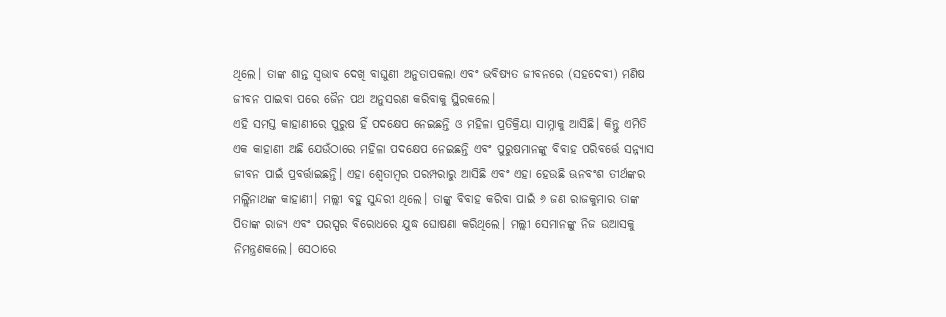ଥିଲେ। ତାଙ୍କ ଶାନ୍ତ ସ୍ବଭାବ ଦେଖି ବାଘୁଣୀ ଅନୁତାପକଲା ଏବଂ ଭବିଷ୍ୟତ ଜୀବନରେ (ସହଦେବୀ) ମଣିଷ ଜୀବନ ପାଇବା ପରେ ଜୈନ ପଥ ଅନୁସରଣ କରିବାକୁ ସ୍ଥିରକଲେ।
ଏହି ସମସ୍ତ କାହାଣୀରେ ପୁରୁଷ ହିଁ ପଦକ୍ଷେପ ନେଇଛନ୍ତି ଓ ମହିଳା ପ୍ରତିକ୍ରିୟା ସାମ୍ନାକୁ ଆସିଛି। କିନ୍ତୁ ଏମିତି ଏକ କାହାଣୀ ଅଛି ଯେଉଁଠାରେ ମହିଳା ପଦକ୍ଷେପ ନେଇଛନ୍ତି ଏବଂ ପୁରୁଷମାନଙ୍କୁ ବିବାହ ପରିବର୍ତ୍ତେ ସନ୍ନ୍ୟାସ ଜୀବନ ପାଇଁ ପ୍ରବର୍ତ୍ତାଇଛନ୍ତି। ଏହା ଶ୍ୱେତାମ୍ବର ପରମ୍ପରାରୁ ଆସିଛି ଏବଂ ଏହା ହେଉଛି ଊନବଂଶ ତୀର୍ଥଙ୍କର ମଲ୍ଲିନାଥଙ୍କ କାହାଣୀ। ମଲ୍ଲୀ ବହୁ ସୁନ୍ଦରୀ ଥିଲେ। ତାଙ୍କୁ ବିବାହ କରିବା ପାଇଁ ୬ ଜଣ ରାଜକୁମାର ତାଙ୍କ ପିତାଙ୍କ ରାଜ୍ୟ ଏବଂ ପରସ୍ପର ବିରୋଧରେ ଯୁଦ୍ଧ ଘୋଷଣା କରିଥିଲେ। ମଲ୍ଲୀ ସେମାନଙ୍କୁ ନିଜ ଉଆସକୁ ନିମନ୍ତ୍ରଣକଲେ। ସେଠାରେ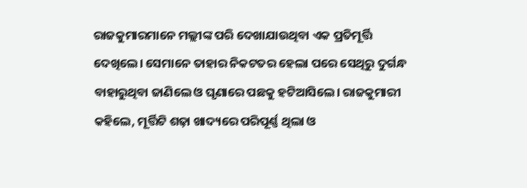ରାଜକୁମାରମାନେ ମଲ୍ଲୀଙ୍କ ପରି ଦେଖାଯାଉଥିବା ଏକ ପ୍ରତିମୂର୍ତ୍ତି ଦେଖିଲେ। ସେମାନେ ତାହାର ନିକଟତର ହେଲା ପରେ ସେଥିରୁ ଦୁର୍ଗନ୍ଧ ବାହାରୁଥିବା ଜାଣିଲେ ଓ ଘୃଣାରେ ପଛକୁ ହଟିଆସିଲେ। ରାଜକୁମାରୀ କହିଲେ, ମୂର୍ତ୍ତିଟି ଶଢ଼ା ଖାଦ୍ୟରେ ପରିପୂର୍ଣ୍ଣ ଥିଲା ଓ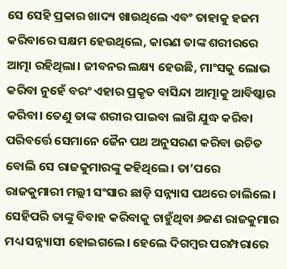ସେ ସେହି ପ୍ରକାର ଖାଦ୍ୟ ଖାଉଥିଲେ ଏବଂ ତାହାକୁ ହଜମ କରିବାରେ ସକ୍ଷମ ହେଉଥିଲେ, କାରଣ ତାଙ୍କ ଶରୀରରେ ଆତ୍ମା ରହିଥିଲା। ଜୀବନର ଲକ୍ଷ୍ୟ ହେଉଛି, ମାଂସକୁ ଲୋଭ କରିବା ନୁହେଁ ବରଂ ଏହାର ପ୍ରକୃତ ବାସିନ୍ଦା ଆତ୍ମାକୁ ଆବିଷ୍କାର କରିବା। ତେଣୁ ତାଙ୍କ ଶରୀର ପାଇବା ଲାଗି ଯୁଦ୍ଧ କରିବା ପରିବର୍ତ୍ତେ ସେମାନେ ଜୈନ ପଥ ଅନୁସରଣ କରିବା ଉଚିତ ବୋଲି ସେ ରାଜକୁମାରଙ୍କୁ କହିଥିଲେ। ତା’ପରେ ରାଜକୁମାରୀ ମଲ୍ଲୀ ସଂସାର ଛାଡ଼ି ସନ୍ନ୍ୟାସ ପଥରେ ଚାଲିଲେ। ସେହିପରି ତାଙ୍କୁ ବିବାହ କରିବାକୁ ଚାହୁଁଥିବା ୬ଜଣ ରାଜକୁମାର ମଧ୍ୟ ସନ୍ନ୍ୟାସୀ ହୋଇଗଲେ। ହେଲେ ଦିଗମ୍ବର ପରମ୍ପରାରେ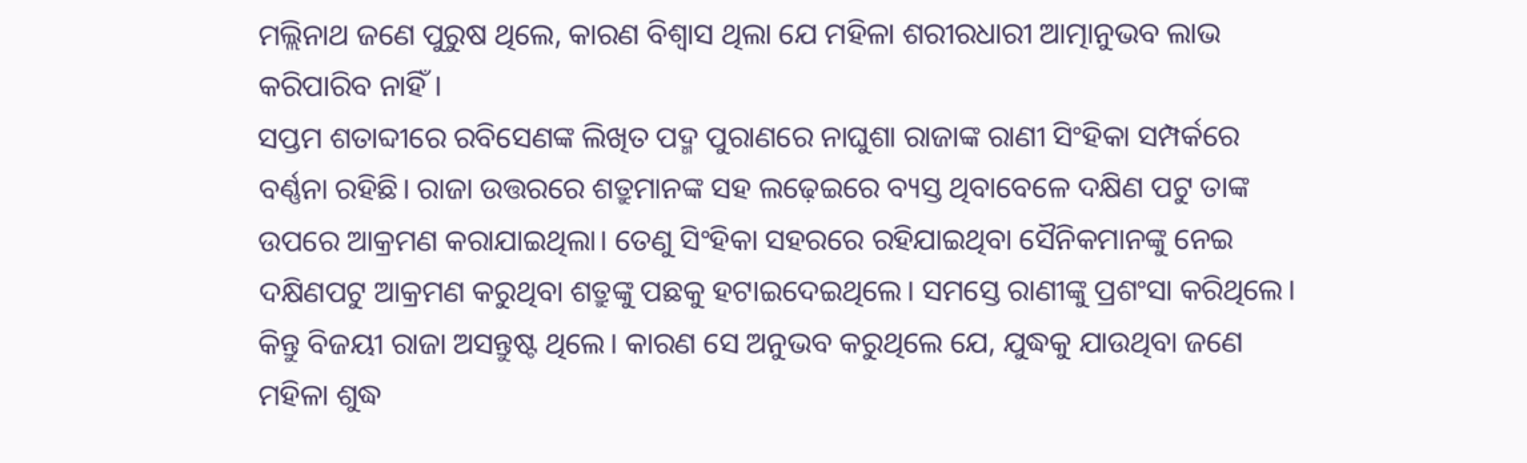ମଲ୍ଲିନାଥ ଜଣେ ପୁରୁଷ ଥିଲେ, କାରଣ ବିଶ୍ୱାସ ଥିଲା ଯେ ମହିଳା ଶରୀରଧାରୀ ଆତ୍ମାନୁଭବ ଲାଭ କରିପାରିବ ନାହିଁ।
ସପ୍ତମ ଶତାବ୍ଦୀରେ ରବିସେଣଙ୍କ ଲିଖିତ ପଦ୍ମ ପୁରାଣରେ ନାଘୁଶା ରାଜାଙ୍କ ରାଣୀ ସିଂହିକା ସମ୍ପର୍କରେ ବର୍ଣ୍ଣନା ରହିଛି। ରାଜା ଉତ୍ତରରେ ଶତ୍ରୁମାନଙ୍କ ସହ ଲଢ଼େଇରେ ବ୍ୟସ୍ତ ଥିବାବେଳେ ଦକ୍ଷିଣ ପଟୁ ତାଙ୍କ ଉପରେ ଆକ୍ରମଣ କରାଯାଇଥିଲା। ତେଣୁ ସିଂହିକା ସହରରେ ରହିଯାଇଥିବା ସୈନିକମାନଙ୍କୁ ନେଇ ଦକ୍ଷିଣପଟୁ ଆକ୍ରମଣ କରୁଥିବା ଶତ୍ରୁଙ୍କୁ ପଛକୁ ହଟାଇଦେଇଥିଲେ। ସମସ୍ତେ ରାଣୀଙ୍କୁ ପ୍ରଶଂସା କରିଥିଲେ। କିନ୍ତୁ ବିଜୟୀ ରାଜା ଅସନ୍ତୁଷ୍ଟ ଥିଲେ। କାରଣ ସେ ଅନୁଭବ କରୁଥିଲେ ଯେ, ଯୁଦ୍ଧକୁ ଯାଉଥିବା ଜଣେ ମହିଳା ଶୁଦ୍ଧ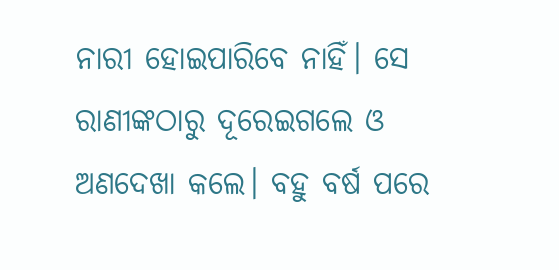ନାରୀ ହୋଇପାରିବେ ନାହିଁ। ସେ ରାଣୀଙ୍କଠାରୁ ଦୂରେଇଗଲେ ଓ ଅଣଦେଖା କଲେ। ବହୁ ବର୍ଷ ପରେ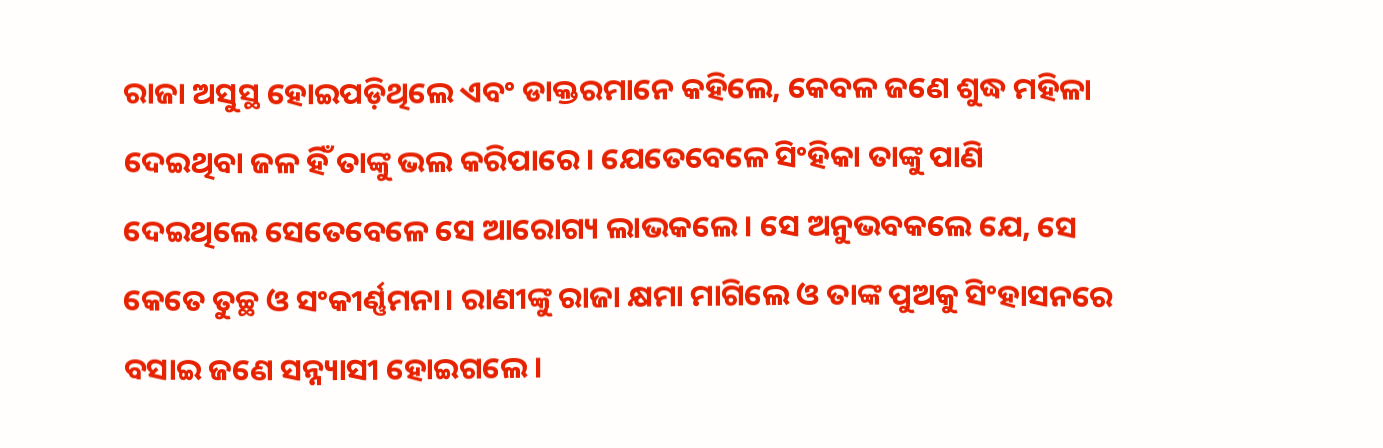ରାଜା ଅସୁସ୍ଥ ହୋଇପଡ଼ିଥିଲେ ଏବଂ ଡାକ୍ତରମାନେ କହିଲେ, କେବଳ ଜଣେ ଶୁଦ୍ଧ ମହିଳା ଦେଇଥିବା ଜଳ ହିଁ ତାଙ୍କୁ ଭଲ କରିପାରେ। ଯେତେବେଳେ ସିଂହିକା ତାଙ୍କୁ ପାଣି ଦେଇଥିଲେ ସେତେବେଳେ ସେ ଆରୋଗ୍ୟ ଲାଭକଲେ। ସେ ଅନୁଭବକଲେ ଯେ, ସେ କେତେ ତୁଚ୍ଛ ଓ ସଂକୀର୍ଣ୍ଣମନା। ରାଣୀଙ୍କୁ ରାଜା କ୍ଷମା ମାଗିଲେ ଓ ତାଙ୍କ ପୁଅକୁ ସିଂହାସନରେ ବସାଇ ଜଣେ ସନ୍ନ୍ୟାସୀ ହୋଇଗଲେ।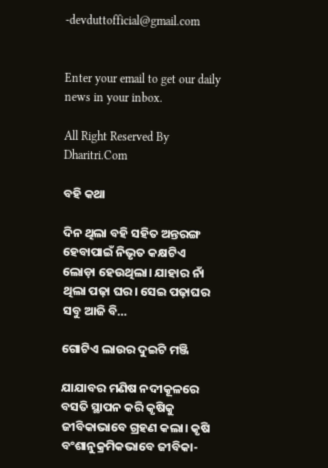-devduttofficial@gmail.com


Enter your email to get our daily news in your inbox.

All Right Reserved By Dharitri.Com

ବହି କଥା

ଦିନ ଥିଲା ବହି ସହିତ ଅନ୍ତରଙ୍ଗ ହେବାପାଇଁ ନିଭୃତ କକ୍ଷଟିଏ ଲୋଡ଼ା ହେଉଥିଲା। ଯାହାର ନାଁ ଥିଲା ପଢ଼ା ଘର। ସେଇ ପଢ଼ାଘର ସବୁ ଆଜି ବି…

ଗୋଟିଏ ଲାଉର ଦୁଇଟି ମଞ୍ଜି

ଯାଯାବର ମଣିଷ ନଦୀକୂଳରେ ବସତି ସ୍ଥାପନ କରି କୃଷିକୁ ଜୀବିକାଭାବେ ଗ୍ରହଣ କଲା। କୃଷି ବଂଶାନୁକ୍ରମିକଭାବେ ଜୀବିକା-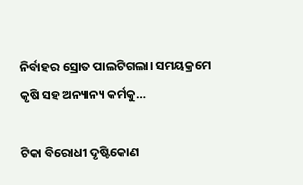ନିର୍ବାହର ସ୍ରୋତ ପାଲଟିଗଲା। ସମୟକ୍ରମେ କୃଷି ସହ ଅନ୍ୟାନ୍ୟ କର୍ମକୁ…

ଟିକା ବିରୋଧୀ ଦୃଷ୍ଟିକୋଣ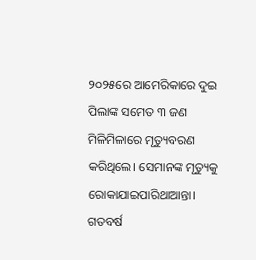୨୦୨୫ରେ ଆମେରିକାରେ ଦୁଇ ପିଲାଙ୍କ ସମେତ ୩ ଜଣ ମିଳିମିଳାରେ ମୃତ୍ୟୁବରଣ କରିଥିଲେ। ସେମାନଙ୍କ ମୃତ୍ୟୁକୁ ରୋକାଯାଇପାରିଥାଆନ୍ତା। ଗତବର୍ଷ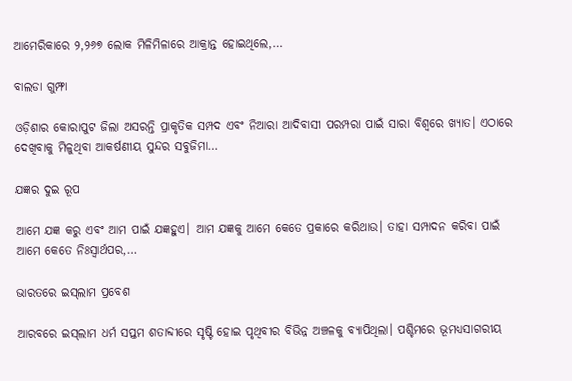ଆମେରିକାରେ ୨,୨୬୭ ଲୋକ ମିଳିମିଳାରେ ଆକ୍ରାନ୍ତ ହୋଇଥିଲେ,…

ବାଲଡା ଗୁମ୍ଫା

ଓଡ଼ିଶାର କୋରାପୁଟ ଜିଲା ଅସରନ୍ତି ପ୍ରାକୃତିକ ସମ୍ପଦ ଏବଂ ନିଆରା ଆଦିବାସୀ ପରମ୍ପରା ପାଇଁ ସାରା ବିଶ୍ବରେ ଖ୍ୟାତ। ଏଠାରେ ଦେଖିବାକୁ ମିଳୁଥିବା ଆକର୍ଷଣୀୟ ସୁନ୍ଦର ସବୁଜିମା…

ଯଜ୍ଞର ଦୁଇ ରୂପ

ଆମେ ଯଜ୍ଞ କରୁ ଏବଂ ଆମ ପାଇଁ ଯଜ୍ଞହୁଏ। ଆମ ଯଜ୍ଞକୁ ଆମେ କେତେ ପ୍ରକାରେ କରିଥାଉ। ତାହା ସମ୍ପାଦନ କରିବା ପାଇଁ ଆମେ କେତେ ନିଃସ୍ବାର୍ଥପର,…

ଭାରତରେ ଇସ୍‌ଲାମ ପ୍ରବେଶ

ଆରବରେ ଇସ୍‌ଲାମ ଧର୍ମ ସପ୍ତମ ଶତାବ୍ଦୀରେ ସୃଷ୍ଟି ହୋଇ ପୃଥିବୀର ବିଭିନ୍ନ ଅଞ୍ଚଳକୁ ବ୍ୟାପିଥିଲା। ପଶ୍ଚିମରେ ଭୂମଧ୍ୟସାଗରୀୟ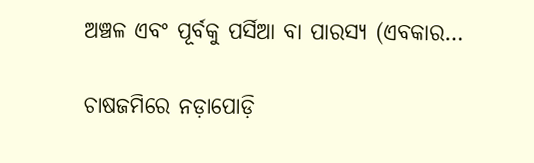ଅଞ୍ଚଳ ଏବଂ ପୂର୍ବକୁ ପର୍ସିଆ ବା ପାରସ୍ୟ (ଏବକାର…

ଚାଷଜମିରେ ନଡ଼ାପୋଡ଼ି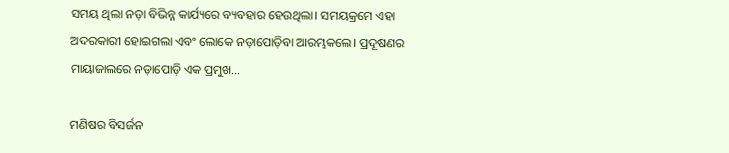ସମୟ ଥିଲା ନଡ଼ା ବିଭିନ୍ନ କାର୍ଯ୍ୟରେ ବ୍ୟବହାର ହେଉଥିଲା। ସମୟକ୍ରମେ ଏହା ଅଦରକାରୀ ହୋଇଗଲା ଏବଂ ଲୋକେ ନଡ଼ାପୋଡ଼ିବା ଆରମ୍ଭକଲେ। ପ୍ରଦୂଷଣର ମାୟାଜାଲରେ ନଡ଼ାପୋଡ଼ି ଏକ ପ୍ରମୁଖ…

ମଣିଷର ବିସର୍ଜନ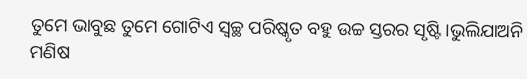ତୁମେ ଭାବୁଛ ତୁମେ ଗୋଟିଏ ସ୍ବଚ୍ଛ ପରିଷ୍କୃତ ବହୁ ଉଚ୍ଚ ସ୍ତରର ସୃଷ୍ଟି।ଭୁଲିଯାଅନି ମଣିଷ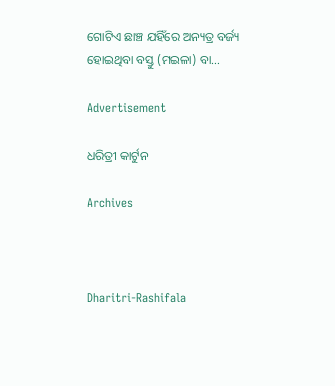ଗୋଟିଏ ଛାଞ୍ଚ ଯହିଁରେ ଅନ୍ୟତ୍ର ବର୍ଜ୍ୟ ହୋଇଥିବା ବସ୍ତୁ (ମଇଳା) ବା…

Advertisement

ଧରିତ୍ରୀ କାର୍ଟୁନ

Archives



Dharitri-Rashifala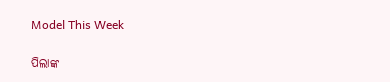Model This Week

ପିଲାଙ୍କ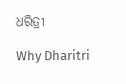ଧରିତ୍ରୀ

Why Dharitri